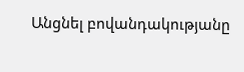Անցնել բովանդակությանը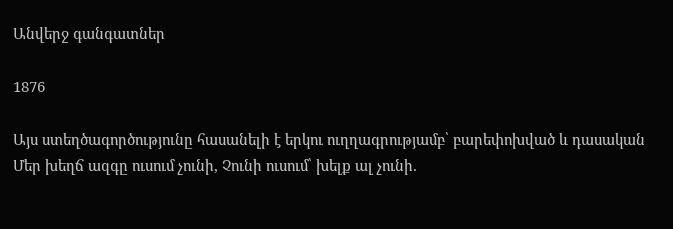Անվերջ գանգատներ

1876

Այս ստեղծագործությունը հասանելի է երկու ուղղագրությամբ՝ բարեփոխված և դասական
Մեր խեղճ ազգը ուսում չունի, Չունի ուսում՝ խելք ալ չունի.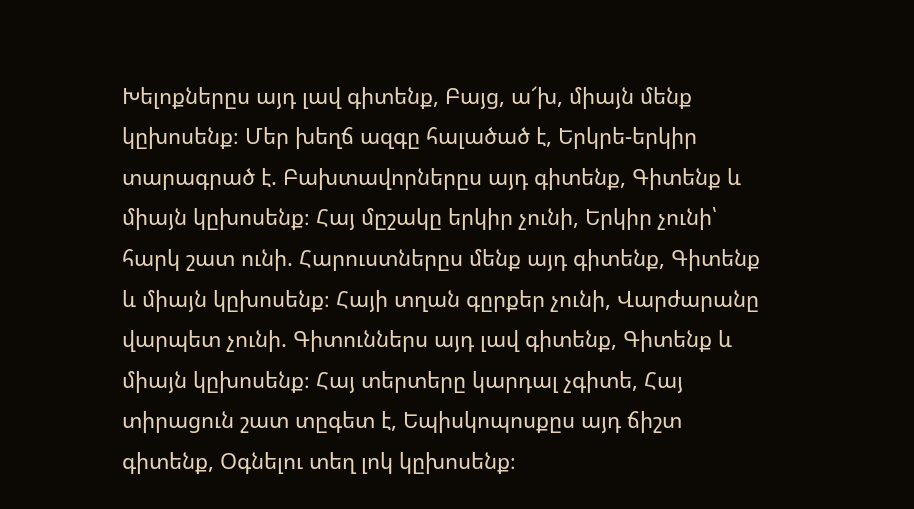Խելոքներըս այդ լավ գիտենք, Բայց, ա՜խ, միայն մենք կըխոսենք։ Մեր խեղճ ազգը հալածած է, Երկրե-երկիր տարագրած է. Բախտավորներըս այդ գիտենք, Գիտենք և միայն կըխոսենք։ Հայ մըշակը երկիր չունի, Երկիր չունի՝ հարկ շատ ունի. Հարուստներըս մենք այդ գիտենք, Գիտենք և միայն կըխոսենք։ Հայի տղան գըրքեր չունի, Վարժարանը վարպետ չունի. Գիտուններս այդ լավ գիտենք, Գիտենք և միայն կըխոսենք։ Հայ տերտերը կարդալ չգիտե, Հայ տիրացուն շատ տըգետ է, Եպիսկոպոսքըս այդ ճիշտ գիտենք, Օգնելու տեղ լոկ կըխոսենք։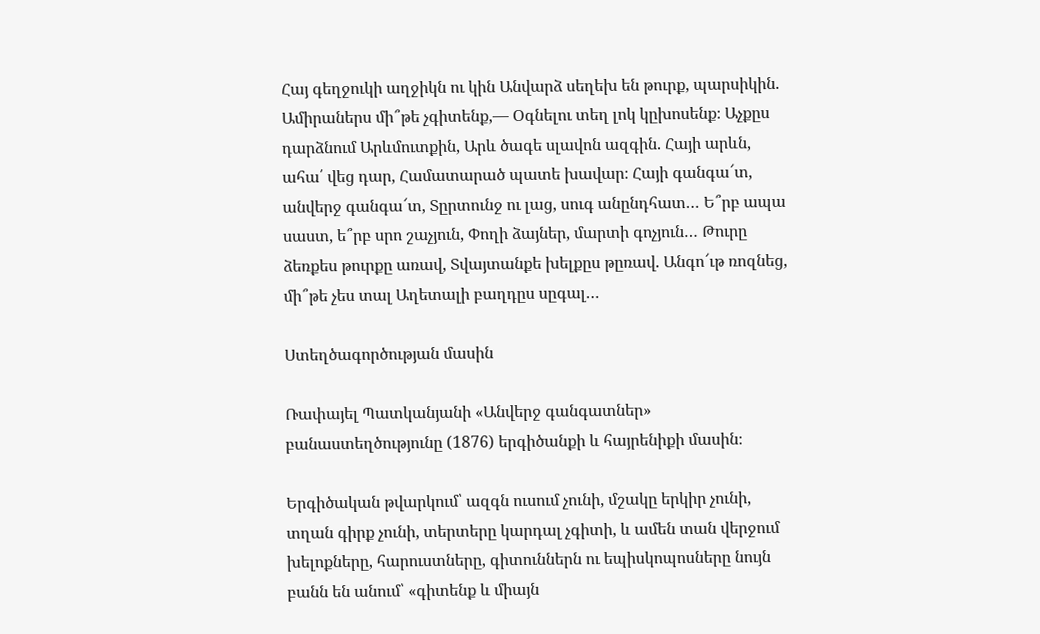Հայ գեղջուկի աղջիկն ու կին Անվարձ սեղեխ են թուրք, պարսիկին. Ամիրաներս մի՞թե չգիտենք,— Օգնելու տեղ լոկ կըխոսենք։ Աչքըս դարձնում Արևմուտքին, Արև ծագե սլավոն ազգին. Հայի արևն, ահա՛ վեց դար, Համատարած պատե խավար։ Հայի գանգա՜տ, անվերջ գանգա՜տ, Տըրտունջ ու լաց, սուգ անընդհատ… Ե՞րբ ապա սաստ, ե՞րբ սրո շաչյուն, Փողի ձայներ, մարտի գոչյուն… Թուրը ձեռքես թուրքը առավ, Տվայտանքե խելքըս թըռավ. Անգո՜ւթ ռոզնեց, մի՞թե չես տալ Աղետալի բաղդըս սըգալ…

Ստեղծագործության մասին

Ռափայել Պատկանյանի «Անվերջ գանգատներ» բանաստեղծությունը (1876) երգիծանքի և հայրենիքի մասին։

Երգիծական թվարկում՝ ազգն ուսում չունի, մշակը երկիր չունի, տղան գիրք չունի, տերտերը կարդալ չգիտի, և ամեն տան վերջում խելոքները, հարուստները, գիտուններն ու եպիսկոպոսները նույն բանն են անում՝ «գիտենք և միայն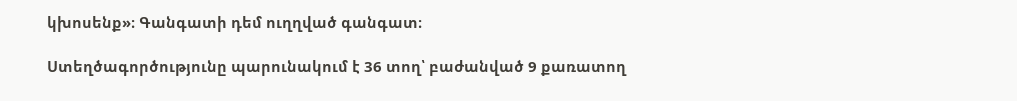կխոսենք»։ Գանգատի դեմ ուղղված գանգատ։

Ստեղծագործությունը պարունակում է 36 տող՝ բաժանված 9 քառատող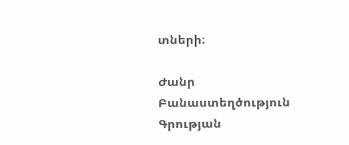տների։

Ժանր Բանաստեղծություն
Գրության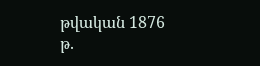թվական 1876 թ.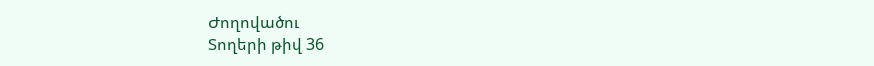Ժողովածու
Տողերի թիվ 36